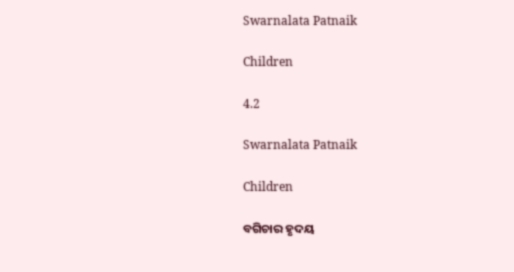Swarnalata Patnaik

Children

4.2

Swarnalata Patnaik

Children

ବଗିଚାର ହୃଦୟ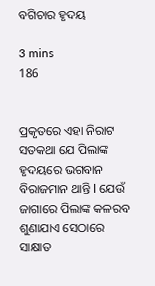ବଗିଚାର ହୃଦୟ

3 mins
186


ପ୍ରକୃତରେ ଏହା ନିରାଟ ସତକଥା ଯେ ପିଲାଙ୍କ ହୃଦୟରେ ଭଗବାନ ବିରାଜମାନ ଥାନ୍ତି l ଯେଉଁ ଜାଗାରେ ପିଲାଙ୍କ କଳରବ ଶୁଣାଯାଏ ସେଠାରେ ସାକ୍ଷାତ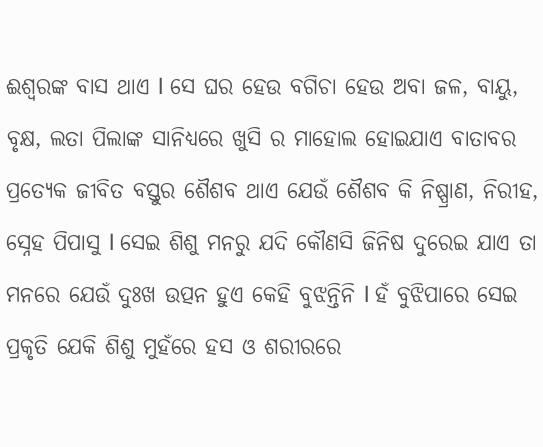ଈଶ୍ୱରଙ୍କ ବାସ ଥାଏ l ସେ ଘର ହେଉ ବଗିଚା ହେଉ ଅବା ଜଳ, ବାୟୁ, ବୃକ୍ଷ, ଲତା ପିଲାଙ୍କ ସାନିଧ୍ୟରେ ଖୁସି ର ମାହୋଲ ହୋଇଯାଏ ବାତାବର ପ୍ରତ୍ୟେକ ଜୀବିତ ବସ୍ତୁର ଶୈଶବ ଥାଏ ଯେଉଁ ଶୈଶବ କି ନିଷ୍ପ୍ରାଣ, ନିରୀହ, ସ୍ନେହ ପିପାସୁ l ସେଇ ଶିଶୁ ମନରୁ ଯଦି କୌଣସି ଜିନିଷ ଦୁରେଇ ଯାଏ ତା ମନରେ ଯେଉଁ ଦୁଃଖ ଉତ୍ପନ ହୁଏ କେହି ବୁଝନ୍ତିନି l ହଁ ବୁଝିପାରେ ସେଇ ପ୍ରକୃତି ଯେକି ଶିଶୁ ମୁହଁରେ ହସ ଓ ଶରୀରରେ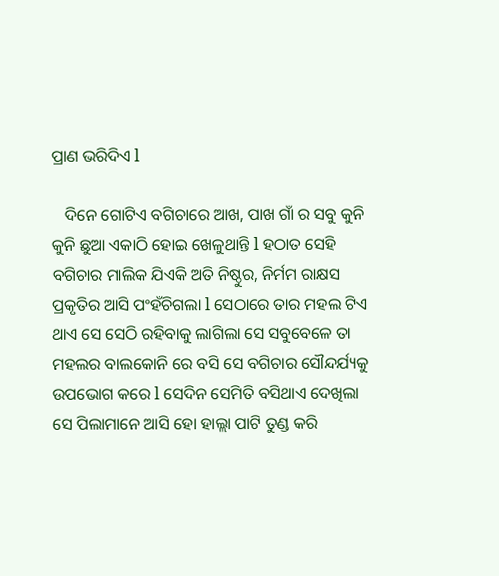ପ୍ରାଣ ଭରିଦିଏ l

   ଦିନେ ଗୋଟିଏ ବଗିଚାରେ ଆଖ, ପାଖ ଗାଁ ର ସବୁ କୁନି କୁନି ଛୁଆ ଏକାଠି ହୋଇ ଖେଳୁଥାନ୍ତି l ହଠାତ ସେହି ବଗିଚାର ମାଲିକ ଯିଏକି ଅତି ନିଷ୍ଠୁର, ନିର୍ମମ ରାକ୍ଷସ ପ୍ରକୃତିର ଆସି ପଂହଁଚିଗଲା l ସେଠାରେ ତାର ମହଲ ଟିଏ ଥାଏ ସେ ସେଠି ରହିବାକୁ ଲାଗିଲା ସେ ସବୁବେଳେ ତା ମହଲର ବାଲକୋନି ରେ ବସି ସେ ବଗିଚାର ସୌନ୍ଦର୍ଯ୍ୟକୁ ଉପଭୋଗ କରେ l ସେଦିନ ସେମିତି ବସିଥାଏ ଦେଖିଲା ସେ ପିଲାମାନେ ଆସି ହୋ ହାଲ୍ଲା ପାଟି ତୁଣ୍ଡ କରି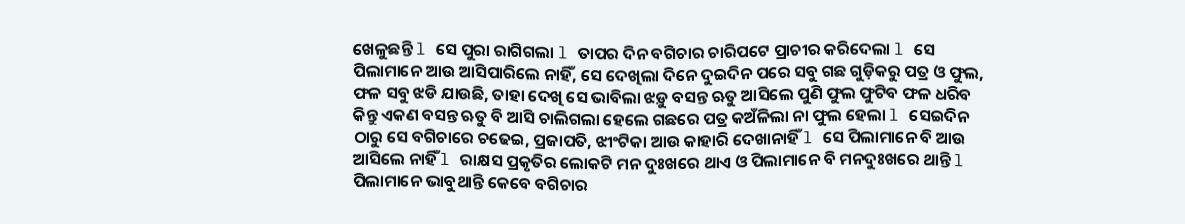ଖେଳୁଛନ୍ତି l ସେ ପୁରା ରାଗିଗଲା l ତାପର ଦିନ ବଗିଚାର ଚାରିପଟେ ପ୍ରାଚୀର କରିଦେଲା l ସେ ପିଲାମାନେ ଆଉ ଆସିପାରିଲେ ନାହିଁ, ସେ ଦେଖିଲା ଦିନେ ଦୁଇଦିନ ପରେ ସବୁ ଗଛ ଗୁଡ଼ିକରୁ ପତ୍ର ଓ ଫୁଲ, ଫଳ ସବୁ ଝଡି ଯାଉଛି, ତାହା ଦେଖି ସେ ଭାବିଲା ଝଡ଼ୁ ବସନ୍ତ ଋତୁ ଆସିଲେ ପୁଣି ଫୁଲ ଫୁଟିବ ଫଳ ଧରିବ କିନ୍ତୁ ଏକଣ ବସନ୍ତ ଋତୁ ବି ଆସି ଚାଲିଗଲା ହେଲେ ଗଛରେ ପତ୍ର କଅଁଳିଲା ନା ଫୁଲ ହେଲା l ସେଇଦିନ ଠାରୁ ସେ ବଗିଚାରେ ଚଢେଇ, ପ୍ରଜାପତି, ଝୀଂଟିକା ଆଉ କାହାରି ଦେଖାନାହିଁ l ସେ ପିଲାମାନେ ବି ଆଉ ଆସିଲେ ନାହିଁ l ରାକ୍ଷସ ପ୍ରକୃତିର ଲୋକଟି ମନ ଦୁଃଖରେ ଥାଏ ଓ ପିଲାମାନେ ବି ମନଦୁଃଖରେ ଥାନ୍ତି l ପିଲାମାନେ ଭାବୁଥାନ୍ତି କେବେ ବଗିଚାର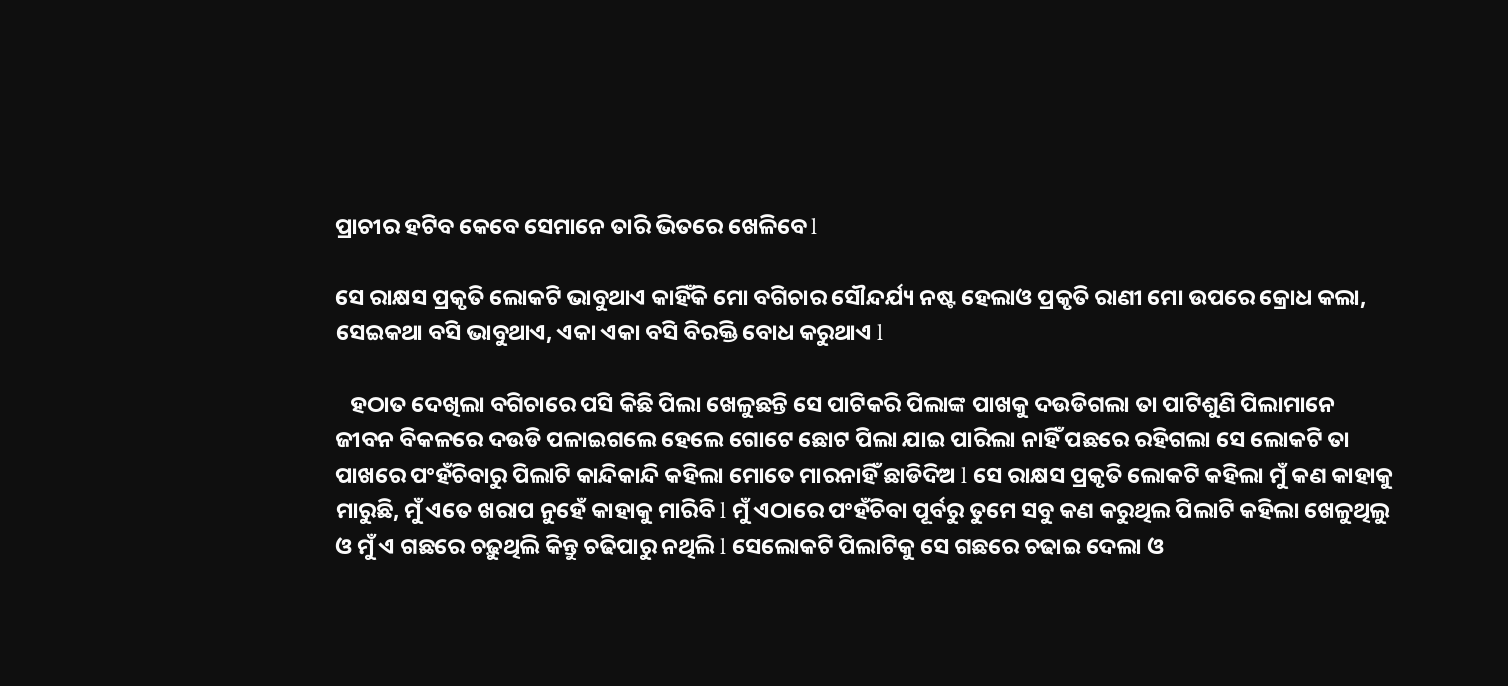ପ୍ରାଚୀର ହଟିବ କେବେ ସେମାନେ ତାରି ଭିତରେ ଖେଳିବେ l

ସେ ରାକ୍ଷସ ପ୍ରକୃତି ଲୋକଟି ଭାବୁଥାଏ କାହିଁକି ମୋ ବଗିଚାର ସୌନ୍ଦର୍ଯ୍ୟ ନଷ୍ଟ ହେଲାଓ ପ୍ରକୃତି ରାଣୀ ମୋ ଉପରେ କ୍ରୋଧ କଲା, ସେଇକଥା ବସି ଭାବୁଥାଏ, ଏକା ଏକା ବସି ବିରକ୍ତି ବୋଧ କରୁଥାଏ l

   ହଠାତ ଦେଖିଲା ବଗିଚାରେ ପସି କିଛି ପିଲା ଖେଳୁଛନ୍ତି ସେ ପାଟିକରି ପିଲାଙ୍କ ପାଖକୁ ଦଉଡିଗଲା ତା ପାଟିଶୁଣି ପିଲାମାନେ ଜୀବନ ବିକଳରେ ଦଉଡି ପଳାଇଗଲେ ହେଲେ ଗୋଟେ ଛୋଟ ପିଲା ଯାଇ ପାରିଲା ନାହିଁ ପଛରେ ରହିଗଲା ସେ ଲୋକଟି ତା ପାଖରେ ପଂହଁଚିବାରୁ ପିଲାଟି କାନ୍ଦିକାନ୍ଦି କହିଲା ମୋତେ ମାରନାହିଁ ଛାଡିଦିଅ l ସେ ରାକ୍ଷସ ପ୍ରକୃତି ଲୋକଟି କହିଲା ମୁଁ କଣ କାହାକୁ ମାରୁଛି, ମୁଁ ଏତେ ଖରାପ ନୁହେଁ କାହାକୁ ମାରିବି l ମୁଁ ଏଠାରେ ପଂହଁଚିବା ପୂର୍ବରୁ ତୁମେ ସବୁ କଣ କରୁଥିଲ ପିଲାଟି କହିଲା ଖେଳୁଥିଲୁ ଓ ମୁଁ ଏ ଗଛରେ ଚଢ଼ୁଥିଲି କିନ୍ତୁ ଚଢିପାରୁ ନଥିଲି l ସେଲୋକଟି ପିଲାଟିକୁ ସେ ଗଛରେ ଚଢାଇ ଦେଲା ଓ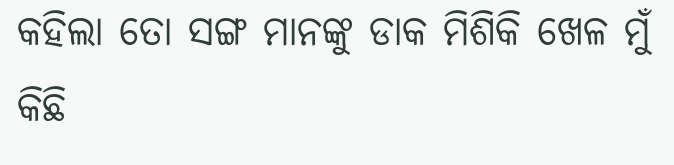କହିଲା ତୋ ସଙ୍ଗ ମାନଙ୍କୁ ଡାକ ମିଶିକି ଖେଳ ମୁଁ କିଛି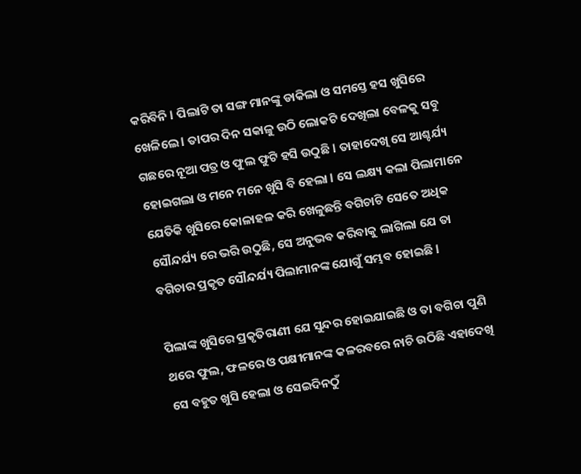କରିବିନି l ପିଲାଟି ତା ସଙ୍ଗ ମାନଙ୍କୁ ଡାକିଲା ଓ ସମସ୍ତେ ହସ ଖୁସିରେ ଖେଳିଲେ l ତାପର ଦିନ ସକାଳୁ ଉଠି ଲୋକଟି ଦେଖିଲା ବେଳକୁ ସବୁ ଗଛରେ ନୂଆ ପତ୍ର ଓ ଫୁଲ ଫୁଟି ହସି ଉଠୁଛି l ତାହାଦେଖି ସେ ଆଶ୍ଚର୍ଯ୍ୟ ହୋଇଗଲା ଓ ମନେ ମନେ ଖୁସି ବି ହେଲା l ସେ ଲକ୍ଷ୍ୟ କଲା ପିଲାମାନେ ଯେତିକି ଖୁସିରେ କୋଳାହଳ କରି ଖେଳୁଛନ୍ତି ବଗିଚାଟି ସେତେ ଅଧିକ ସୌନ୍ଦର୍ଯ୍ୟ ରେ ଭରି ଉଠୁଛି, ସେ ଅନୁଭବ କରିବାକୁ ଲାଗିଲା ଯେ ତା ବଗିଚାର ପ୍ରକୃତ ସୌନ୍ଦର୍ଯ୍ୟ ପିଲାମାନଙ୍କ ଯୋଗୁଁ ସମ୍ଭବ ହୋଇଛି l

ପିଲାଙ୍କ ଖୁସିରେ ପ୍ରକୃତିରାଣୀ ଯେ ସୁନ୍ଦର ହୋଇଯାଇଛି ଓ ତା ବଗିଚା ପୁଣି ଥରେ ଫୁଲ, ଫଳରେ ଓ ପକ୍ଷୀମାନଙ୍କ କଳରବରେ ନାଚି ଉଠିଛି ଏହାଦେଖି ସେ ବହୁତ ଖୁସି ହେଲା ଓ ସେଇଦିନଠୁଁ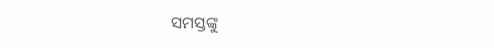ସମସ୍ତଙ୍କୁ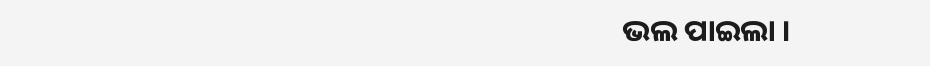ଭଲ ପାଇଲା ।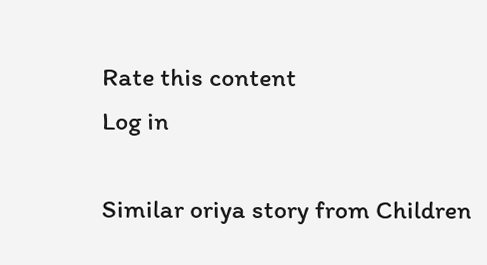Rate this content
Log in

Similar oriya story from Children